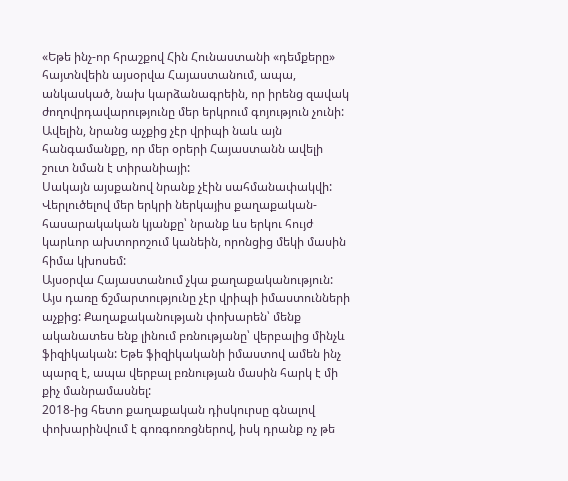«Եթե ինչ-որ հրաշքով Հին Հունաստանի «դեմքերը» հայտնվեին այսօրվա Հայաստանում, ապա, անկասկած, նախ կարձանագրեին, որ իրենց զավակ ժողովրդավարությունը մեր երկրում գոյություն չունի:
Ավելին, նրանց աչքից չէր վրիպի նաև այն հանգամանքը, որ մեր օրերի Հայաստանն ավելի շուտ նման է տիրանիայի:
Սակայն այսքանով նրանք չէին սահմանափակվի: Վերլուծելով մեր երկրի ներկայիս քաղաքական-հասարակական կյանքը՝ նրանք ևս երկու հույժ կարևոր ախտորոշում կանեին, որոնցից մեկի մասին հիմա կխոսեմ:
Այսօրվա Հայաստանում չկա քաղաքականություն: Այս դառը ճշմարտությունը չէր վրիպի իմաստունների աչքից: Քաղաքականության փոխարեն՝ մենք ականատես ենք լինում բռնությանը՝ վերբալից մինչև ֆիզիկական: Եթե ֆիզիկականի իմաստով ամեն ինչ պարզ է, ապա վերբալ բռնության մասին հարկ է մի քիչ մանրամասնել:
2018-ից հետո քաղաքական դիսկուրսը գնալով փոխարինվում է գոռգոռոցներով, իսկ դրանք ոչ թե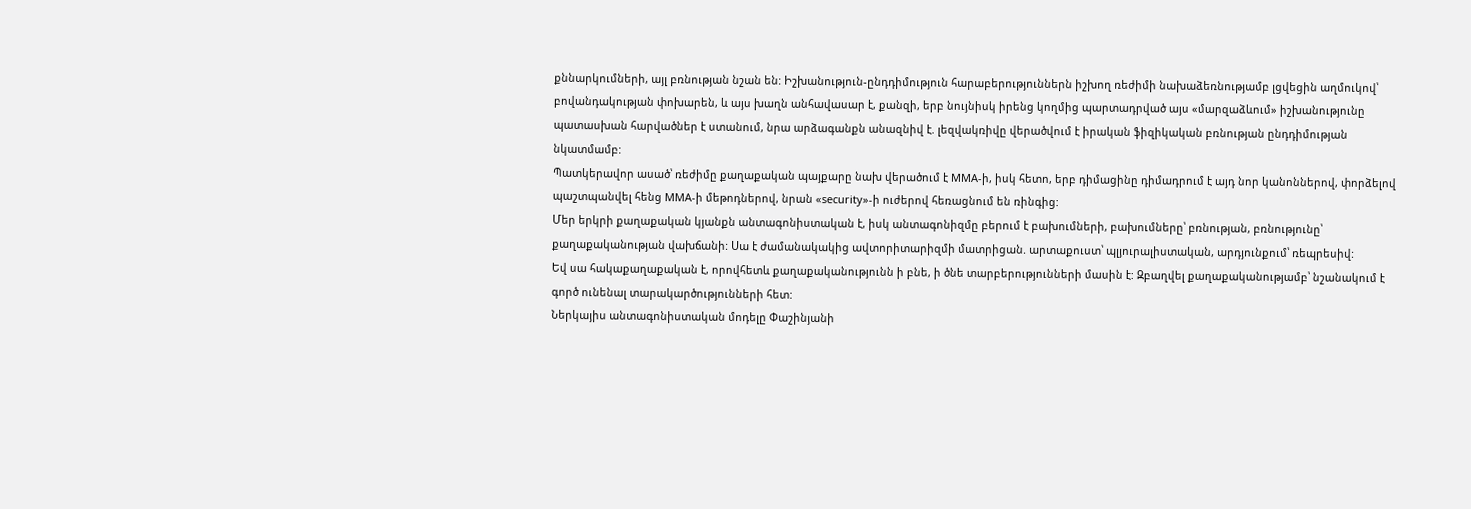քննարկումների, այլ բռնության նշան են: Իշխանություն-ընդդիմություն հարաբերություններն իշխող ռեժիմի նախաձեռնությամբ լցվեցին աղմուկով՝ բովանդակության փոխարեն, և այս խաղն անհավասար է, քանզի, երբ նույնիսկ իրենց կողմից պարտադրված այս «մարզաձևում» իշխանությունը պատասխան հարվածներ է ստանում, նրա արձագանքն անազնիվ է. լեզվակռիվը վերածվում է իրական ֆիզիկական բռնության ընդդիմության նկատմամբ:
Պատկերավոր ասած՝ ռեժիմը քաղաքական պայքարը նախ վերածում է MMA-ի, իսկ հետո, երբ դիմացինը դիմադրում է այդ նոր կանոններով, փորձելով պաշտպանվել հենց MMA-ի մեթոդներով, նրան «security»-ի ուժերով հեռացնում են ռինգից:
Մեր երկրի քաղաքական կյանքն անտագոնիստական է, իսկ անտագոնիզմը բերում է բախումների, բախումները՝ բռնության, բռնությունը՝ քաղաքականության վախճանի: Սա է ժամանակակից ավտորիտարիզմի մատրիցան. արտաքուստ՝ պլյուրալիստական, արդյունքում՝ ռեպրեսիվ:
Եվ սա հակաքաղաքական է, որովհետև քաղաքականությունն ի բնե, ի ծնե տարբերությունների մասին է: Զբաղվել քաղաքականությամբ՝ նշանակում է գործ ունենալ տարակարծությունների հետ:
Ներկայիս անտագոնիստական մոդելը Փաշինյանի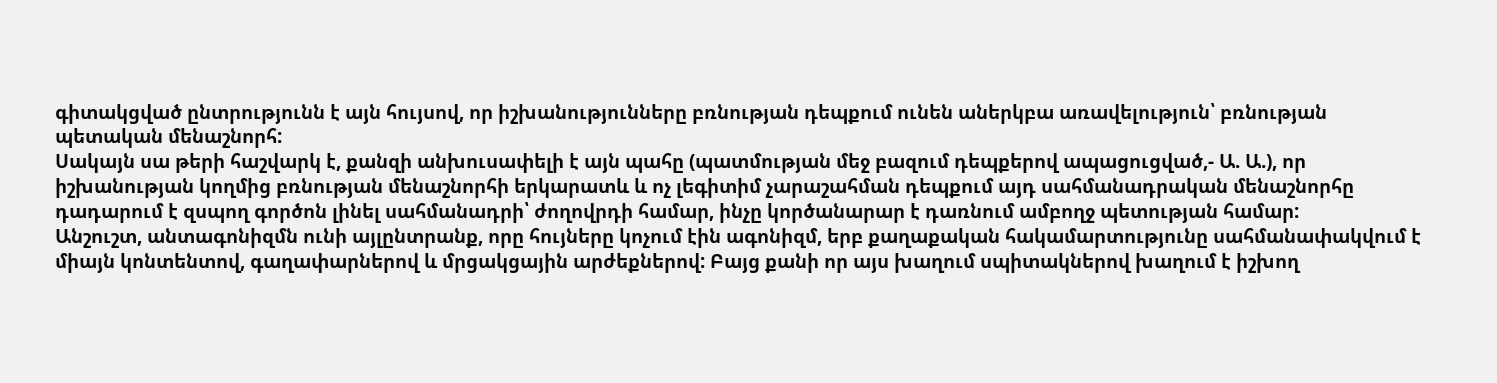գիտակցված ընտրությունն է այն հույսով, որ իշխանությունները բռնության դեպքում ունեն աներկբա առավելություն՝ բռնության պետական մենաշնորհ:
Սակայն սա թերի հաշվարկ է, քանզի անխուսափելի է այն պահը (պատմության մեջ բազում դեպքերով ապացուցված,- Ա. Ա.), որ իշխանության կողմից բռնության մենաշնորհի երկարատև և ոչ լեգիտիմ չարաշահման դեպքում այդ սահմանադրական մենաշնորհը դադարում է զսպող գործոն լինել սահմանադրի՝ ժողովրդի համար, ինչը կործանարար է դառնում ամբողջ պետության համար:
Անշուշտ, անտագոնիզմն ունի այլընտրանք, որը հույները կոչում էին ագոնիզմ, երբ քաղաքական հակամարտությունը սահմանափակվում է միայն կոնտենտով, գաղափարներով և մրցակցային արժեքներով: Բայց քանի որ այս խաղում սպիտակներով խաղում է իշխող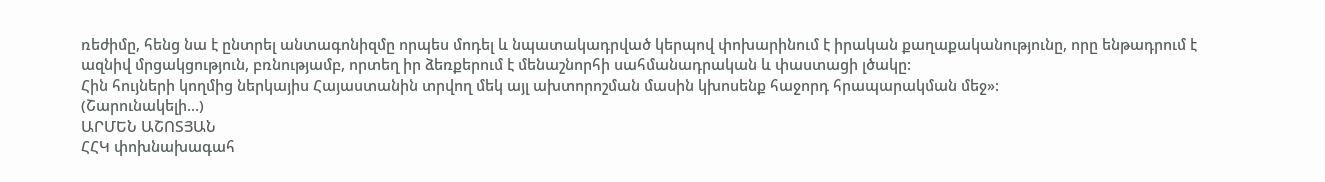ռեժիմը, հենց նա է ընտրել անտագոնիզմը որպես մոդել և նպատակադրված կերպով փոխարինում է իրական քաղաքականությունը, որը ենթադրում է ազնիվ մրցակցություն, բռնությամբ, որտեղ իր ձեռքերում է մենաշնորհի սահմանադրական և փաստացի լծակը:
Հին հույների կողմից ներկայիս Հայաստանին տրվող մեկ այլ ախտորոշման մասին կխոսենք հաջորդ հրապարակման մեջ»:
(Շարունակելի…)
ԱՐՄԵՆ ԱՇՈՏՅԱՆ
ՀՀԿ փոխնախագահ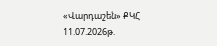«Վարդաշեն» ՔԿՀ
11.07.2026թ.